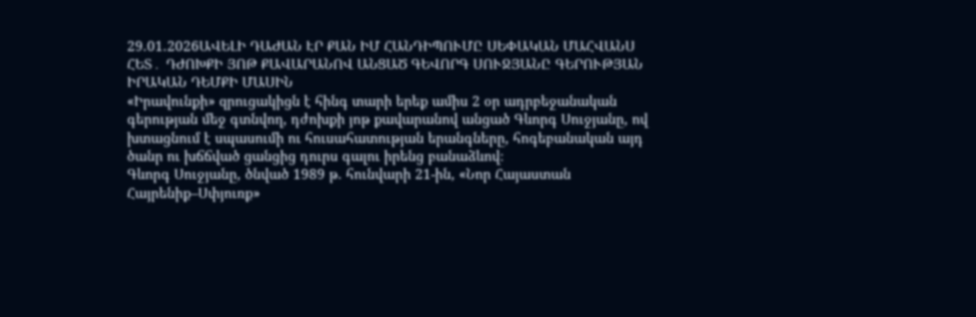29.01.2026ԱՎԵԼԻ ԴԱԺԱՆ ԷՐ ՔԱՆ ԻՄ ՀԱՆԴԻՊՈՒՄԸ ՍԵՓԱԿԱՆ ՄԱՀՎԱՆՍ ՀԵՏ․ ԴԺՈԽՔԻ ՅՈԹ ՔԱՎԱՐԱՆՈՎ ԱՆՑԱԾ ԳԵՎՈՐԳ ՍՈՒՋՅԱՆԸ ԳԵՐՈՒԹՅԱՆ ԻՐԱԿԱՆ ԴԵՄՔԻ ՄԱՍԻՆ
«Իրավունքի» զրուցակիցն է հինգ տարի երեք ամիս 2 օր ադրբեջանական գերության մեջ գտնվող, դժոխքի յոթ քավարանով անցած Գևորգ Սուջյանը, ով խտացնում է սպասումի ու հուսահատության երանգները, հոգեբանական այդ ծանր ու խճճված ցանցից դուրս գալու իրենց բանաձևով։
Գևորգ Սուջյանը, ծնված 1989 թ. հունվարի 21-ին, «Նոր Հայաստան Հայրենիք–Սփյուռք»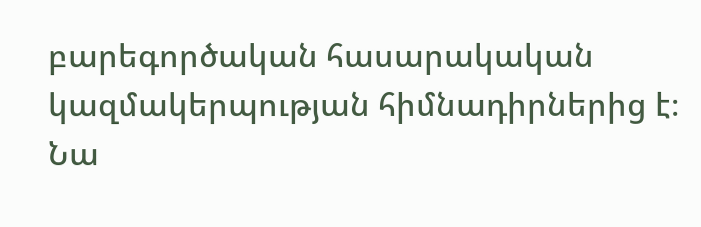բարեգործական հասարակական կազմակերպության հիմնադիրներից է։ Նա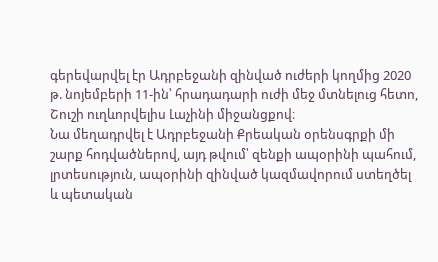գերեվարվել էր Ադրբեջանի զինված ուժերի կողմից 2020 թ. նոյեմբերի 11-ին՝ հրադադարի ուժի մեջ մտնելուց հետո, Շուշի ուղևորվելիս Լաչինի միջանցքով։
Նա մեղադրվել է Ադրբեջանի Քրեական օրենսգրքի մի շարք հոդվածներով, այդ թվում՝ զենքի ապօրինի պահում, լրտեսություն, ապօրինի զինված կազմավորում ստեղծել և պետական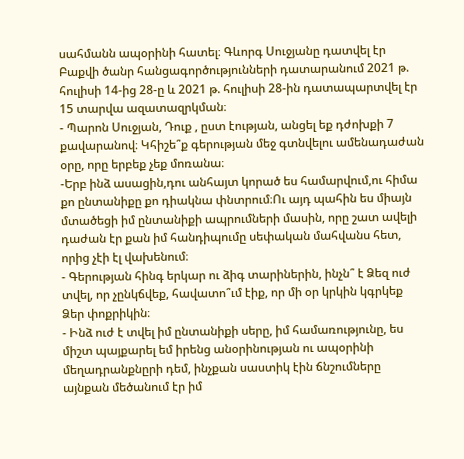սահմանն ապօրինի հատել։ Գևորգ Սուջյանը դատվել էր Բաքվի ծանր հանցագործությունների դատարանում 2021 թ. հուլիսի 14-ից 28-ը և 2021 թ. հուլիսի 28-ին դատապարտվել էր 15 տարվա ազատազրկման։
- Պարոն Սուջյան, Դուք , ըստ էության, անցել եք դժոխքի 7 քավարանով։ Կհիշե՞ք գերության մեջ գտնվելու ամենադաժան օրը, որը երբեք չեք մոռանա։
-Երբ ինձ ասացին,դու անհայտ կորած ես համարվում,ու հիմա քո ընտանիքը քո դիակնա փնտրում։Ու այդ պահին ես միայն մտածեցի իմ ընտանիքի ապրումների մասին, որը շատ ավելի դաժան էր քան իմ հանդիպումը սեփական մահվանս հետ, որից չէի էլ վախենում։
- Գերության հինգ երկար ու ձիգ տարիներին, ինչն՞ է Ձեզ ուժ տվել, որ չընկճվեք, հավատո՞ւմ էիք, որ մի օր կրկին կգրկեք Ձեր փոքրիկին։
- Ինձ ուժ է տվել իմ ընտանիքի սերը, իմ համառությունը, ես միշտ պայքարել եմ իրենց անօրինության ու ապօրինի մեղադրանքնըրի դեմ, ինչքան սաստիկ էին ճնշումները այնքան մեծանում էր իմ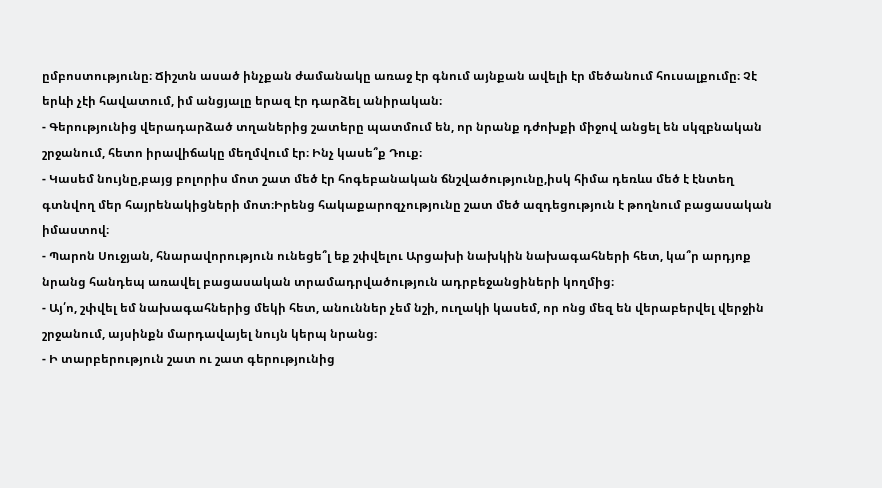ըմբոստությունը։ Ճիշտն ասած ինչքան ժամանակը առաջ էր գնում այնքան ավելի էր մեծանում հուսալքումը։ Չէ երևի չէի հավատում, իմ անցյալը երազ էր դարձել անիրական։
- Գերությունից վերադարձած տղաներից շատերը պատմում են, որ նրանք դժոխքի միջով անցել են սկզբնական շրջանում, հետո իրավիճակը մեղմվում էր։ Ինչ կասե՞ք Դուք։
- Կասեմ նույնը,բայց բոլորիս մոտ շատ մեծ էր հոգեբանական ճնշվածությունը,իսկ հիմա դեռևս մեծ է էնտեղ գտնվող մեր հայրենակիցների մոտ։Իրենց հակաքարոզչությունը շատ մեծ ազդեցություն է թողնում բացասական իմաստով։
- Պարոն Սուջյան, հնարավորություն ունեցե՞լ եք շփվելու Արցախի նախկին նախագահների հետ, կա՞ր արդյոք նրանց հանդեպ առավել բացասական տրամադրվածություն ադրբեջանցիների կողմից։
- Այ՛ո, շփվել եմ նախագահներից մեկի հետ, անուններ չեմ նշի, ուղակի կասեմ, որ ոնց մեզ են վերաբերվել վերջին շրջանում, այսինքն մարդավայել նույն կերպ նրանց։
- Ի տարբերություն շատ ու շատ գերությունից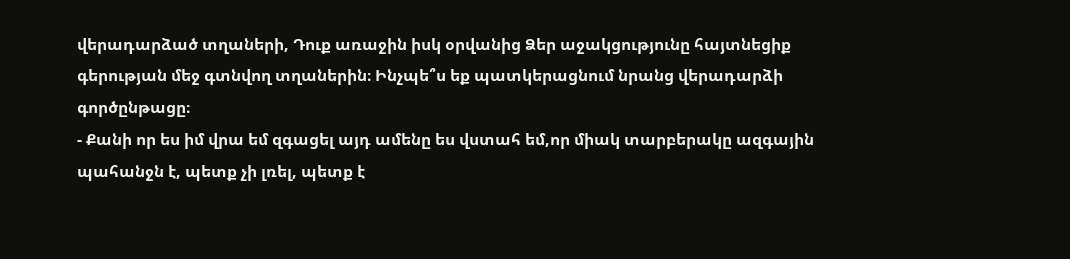վերադարձած տղաների, Դուք առաջին իսկ օրվանից Ձեր աջակցությունը հայտնեցիք գերության մեջ գտնվող տղաներին։ Ինչպե՞ս եք պատկերացնում նրանց վերադարձի գործընթացը։
- Քանի որ ես իմ վրա եմ զգացել այդ ամենը ես վստահ եմ,որ միակ տարբերակը ազգային պահանջն է, պետք չի լռել, պետք է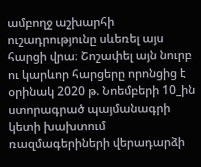ամբողջ աշխարհի ուշադրությունը սևեռել այս հարցի վրա։ Շոշափել այն նուրբ ու կարևոր հարցերը որոնցից է օրինակ 2020 թ. Նոեմբերի 10_ին ստորագրած պայմանագրի կետի խախտում ռազմագերիների վերադարձի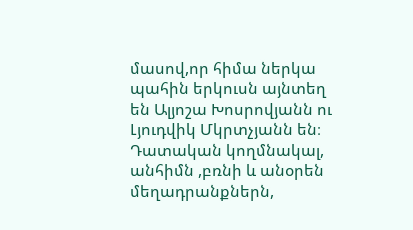մասով,որ հիմա ներկա պահին երկուսն այնտեղ են Ալյոշա Խոսրովյանն ու Լյուդվիկ Մկրտչյանն են։ Դատական կողմնակալ, անհիմն ,բռնի և անօրեն մեղադրանքներն,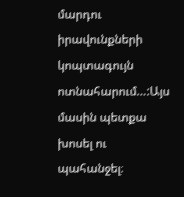մարդու իրավունքների կոպտագույն ոտնահարում…:Այս մասին պետքա խոսել ու պահանջել։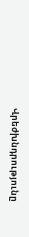Վրեժխնդրությունը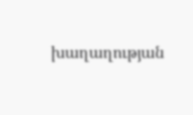խաղաղության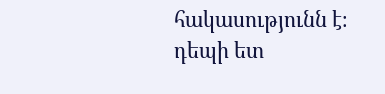հակասությունն է։
դեպի ետ